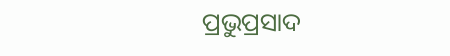ପ୍ରଭୁପ୍ରସାଦ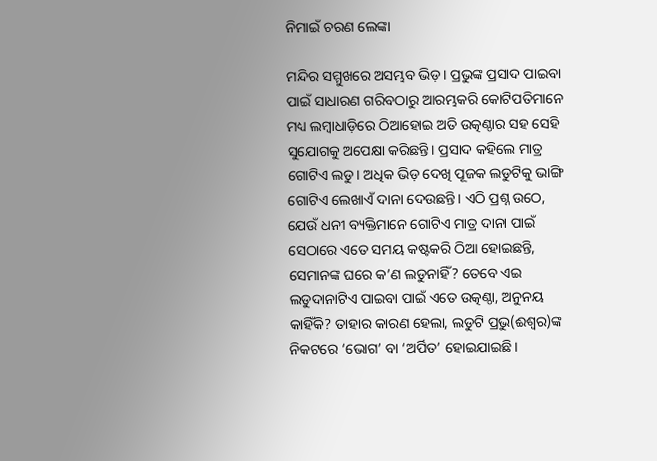ନିମାଇଁ ଚରଣ ଲେଙ୍କା

ମନ୍ଦିର ସମ୍ମୁଖରେ ଅସମ୍ଭବ ଭିଡ଼। ପ୍ରଭୁଙ୍କ ପ୍ରସାଦ ପାଇବା ପାଇଁ ସାଧାରଣ ଗରିବଠାରୁ ଆରମ୍ଭକରି କୋଟିପତିମାନେ ମଧ୍ୟ ଲମ୍ବାଧାଡ଼ିରେ ଠିଆହୋଇ ଅତି ଉତ୍କଣ୍ଠାର ସହ ସେହି ସୁଯୋଗକୁ ଅପେକ୍ଷା କରିଛନ୍ତି। ପ୍ରସାଦ କହିଲେ ମାତ୍ର ଗୋଟିଏ ଲଡୁ। ଅଧିକ ଭିଡ଼ ଦେଖି ପୂଜକ ଲଡୁଟିକୁ ଭାଙ୍ଗି ଗୋଟିଏ ଲେଖାଏଁ ଦାନା ଦେଉଛନ୍ତି। ଏଠି ପ୍ରଶ୍ନ ଉଠେ, ଯେଉଁ ଧନୀ ବ୍ୟକ୍ତିମାନେ ଗୋଟିଏ ମାତ୍ର ଦାନା ପାଇଁ ସେଠାରେ ଏତେ ସମୟ କଷ୍ଟକରି ଠିଆ ହୋଇଛନ୍ତି, ସେମାନଙ୍କ ଘରେ କ’ଣ ଲଡୁନାହିଁ? ତେବେ ଏଇ ଲଡୁଦାନାଟିଏ ପାଇବା ପାଇଁ ଏତେ ଉତ୍କଣ୍ଠା, ଅନୁନୟ କାହିଁକି? ତାହାର କାରଣ ହେଲା, ଲଡୁଟି ପ୍ରଭୁ(ଈଶ୍ୱର)ଙ୍କ ନିକଟରେ ‘ଭୋଗ’ ବା ‘ଅର୍ପିତ’ ହୋଇଯାଇଛି।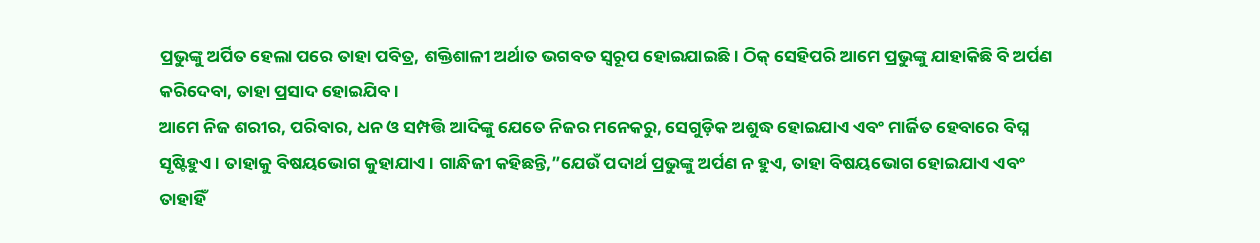ପ୍ରଭୁଙ୍କୁ ଅର୍ପିତ ହେଲା ପରେ ତାହା ପବିତ୍ର, ଶକ୍ତିଶାଳୀ ଅର୍ଥାତ ଭଗବତ ସ୍ବରୂପ ହୋଇଯାଇଛି। ଠିକ୍‌ ସେହିପରି ଆମେ ପ୍ରଭୁଙ୍କୁ ଯାହାକିଛି ବି ଅର୍ପଣ କରିଦେବା, ତାହା ପ୍ରସାଦ ହୋଇଯିବ।
ଆମେ ନିଜ ଶରୀର, ପରିବାର, ଧନ ଓ ସମ୍ପତ୍ତି ଆଦିଙ୍କୁ ଯେତେ ନିଜର ମନେକରୁ, ସେଗୁଡ଼ିକ ଅଶୁଦ୍ଧ ହୋଇଯାଏ ଏବଂ ମାର୍ଜିତ ହେବାରେ ବିଘ୍ନ ସୃଷ୍ଟିହୁଏ। ତାହାକୁ ବିଷୟଭୋଗ କୁହାଯାଏ। ଗାନ୍ଧିଜୀ କହିଛନ୍ତି,”ଯେଉଁ ପଦାର୍ଥ ପ୍ରଭୁଙ୍କୁ ଅର୍ପଣ ନ ହୁଏ, ତାହା ବିଷୟଭୋଗ ହୋଇଯାଏ ଏବଂ ତାହାହିଁ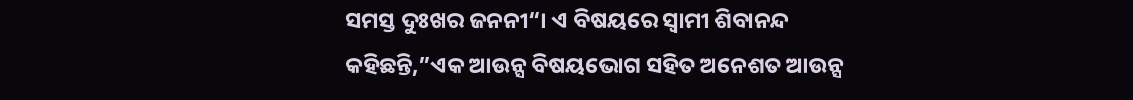ସମସ୍ତ ଦୁଃଖର ଜନନୀ“। ଏ ବିଷୟରେ ସ୍ବାମୀ ଶିବାନନ୍ଦ କହିଛନ୍ତି,”ଏକ ଆଉନ୍ସ ବିଷୟଭୋଗ ସହିତ ଅନେଶତ ଆଉନ୍ସ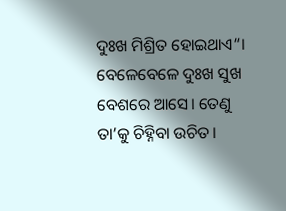ଦୁଃଖ ମିଶ୍ରିତ ହୋଇଥାଏ“। ବେଳେବେଳେ ଦୁଃଖ ସୁଖ ବେଶରେ ଆସେ। ତେଣୁ ତା’କୁ ଚିହ୍ନିବା ଉଚିତ।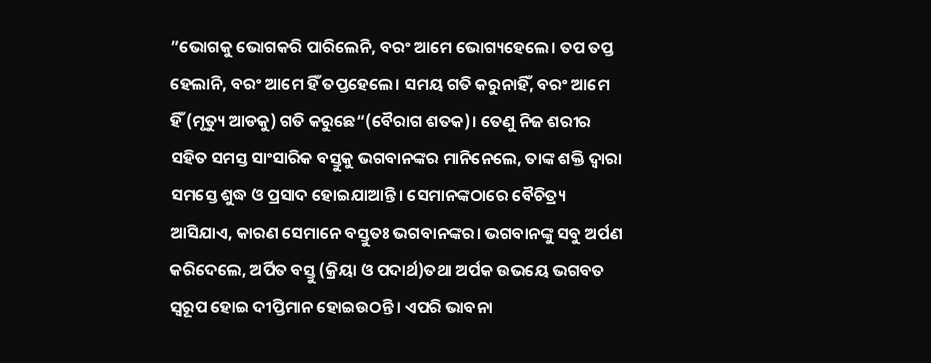”ଭୋଗକୁ ଭୋଗକରି ପାରିଲେନି, ବରଂ ଆମେ ଭୋଗ୍ୟହେଲେ। ତପ ତପ୍ତ ହେଲାନି, ବରଂ ଆମେ ହିଁ ତପ୍ତହେଲେ। ସମୟ ଗତି କରୁନାହିଁ, ବରଂ ଆମେ ହିଁ (ମୃତ୍ୟୁ ଆଡକୁ) ଗତି କରୁଛେ“(ବୈରାଗ ଶତକ)। ତେଣୁ ନିଜ ଶରୀର ସହିତ ସମସ୍ତ ସାଂସାରିକ ବସ୍ତୁକୁ ଭଗବାନଙ୍କର ମାନିନେଲେ, ତାଙ୍କ ଶକ୍ତି ଦ୍ୱାରା ସମସ୍ତେ ଶୁଦ୍ଧ ଓ ପ୍ରସାଦ ହୋଇଯାଆନ୍ତି। ସେମାନଙ୍କଠାରେ ବୈଚିତ୍ର୍ୟ ଆସିଯାଏ, କାରଣ ସେମାନେ ବସ୍ତୁତଃ ଭଗବାନଙ୍କର। ଭଗବାନଙ୍କୁ ସବୁ ଅର୍ପଣ କରିଦେଲେ, ଅର୍ପିତ ବସ୍ତୁ (କ୍ରିୟା ଓ ପଦାର୍ଥ)ତଥା ଅର୍ପକ ଉଭୟେ ଭଗବତ ସ୍ବରୂପ ହୋଇ ଦୀପ୍ତିମାନ ହୋଇଉଠନ୍ତି। ଏପରି ଭାବନା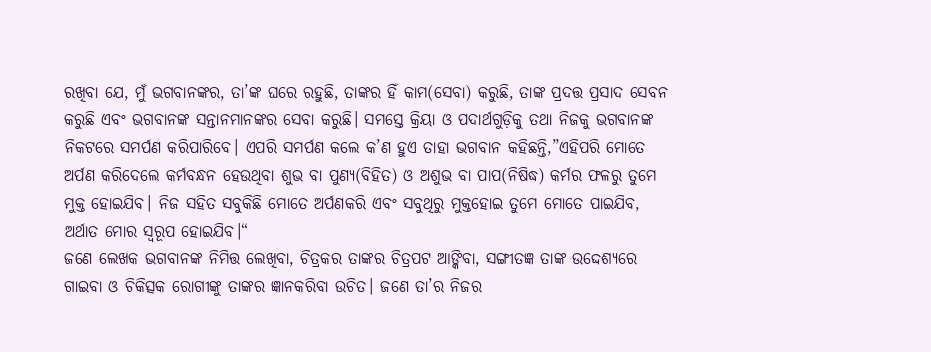ରଖିବା ଯେ, ମୁଁ ଭଗବାନଙ୍କର, ତା’ଙ୍କ ଘରେ ରହୁଛି, ତାଙ୍କର ହିଁ କାମ(ସେବା) କରୁଛି, ତାଙ୍କ ପ୍ରଦତ୍ତ ପ୍ରସାଦ ସେବନ କରୁଛି ଏବଂ ଭଗବାନଙ୍କ ସନ୍ତାନମାନଙ୍କର ସେବା କରୁଛି। ସମସ୍ତେ କ୍ରିୟା ଓ ପଦାର୍ଥଗୁଡ଼ିକୁ ତଥା ନିଜକୁ ଭଗବାନଙ୍କ ନିକଟରେ ସମର୍ପଣ କରିପାରିବେ। ଏପରି ସମର୍ପଣ କଲେ କ’ଣ ହୁଏ ତାହା ଭଗବାନ କହିଛନ୍ତି,”ଏହିପରି ମୋତେ ଅର୍ପଣ କରିଦେଲେ କର୍ମବନ୍ଧନ ହେଉଥିବା ଶୁଭ ବା ପୁଣ୍ୟ(ବିହିତ) ଓ ଅଶୁଭ ବା ପାପ(ନିଷିଦ୍ଧ) କର୍ମର ଫଳରୁ ତୁମେ ମୁକ୍ତ ହୋଇଯିବ। ନିଜ ସହିତ ସବୁକିଛି ମୋତେ ଅର୍ପଣକରି ଏବଂ ସବୁଥିରୁ ମୁକ୍ତହୋଇ ତୁମେ ମୋତେ ପାଇଯିବ, ଅର୍ଥାତ ମୋର ସ୍ବରୂପ ହୋଇଯିବ।“
ଜଣେ ଲେଖକ ଭଗବାନଙ୍କ ନିମିତ୍ତ ଲେଖିବା, ଚିତ୍ରକର ତାଙ୍କର ଚିତ୍ରପଟ ଆଙ୍କିବା, ସଙ୍ଗୀତଜ୍ଞ ତାଙ୍କ ଉଦ୍ଦେଶ୍ୟରେ ଗାଇବା ଓ ଚିକିତ୍ସକ ରୋଗୀଙ୍କୁ ତାଙ୍କର ଜ୍ଞାନକରିବା ଉଚିତ। ଜଣେ ତା’ର ନିଜର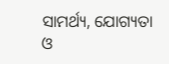ସାମର୍ଥ୍ୟ, ଯୋଗ୍ୟତା ଓ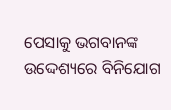ପେସାକୁ ଭଗବାନଙ୍କ ଉଦ୍ଦେଶ୍ୟରେ ବିନିଯୋଗ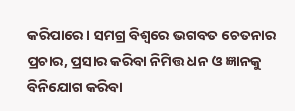କରିପାରେ। ସମଗ୍ର ବିଶ୍ବରେ ଭଗବତ ଚେତନାର ପ୍ରଚାର, ପ୍ରସାର କରିବା ନିମିତ୍ତ ଧନ ଓ ଜ୍ଞାନକୁ ବିନିଯୋଗ କରିବା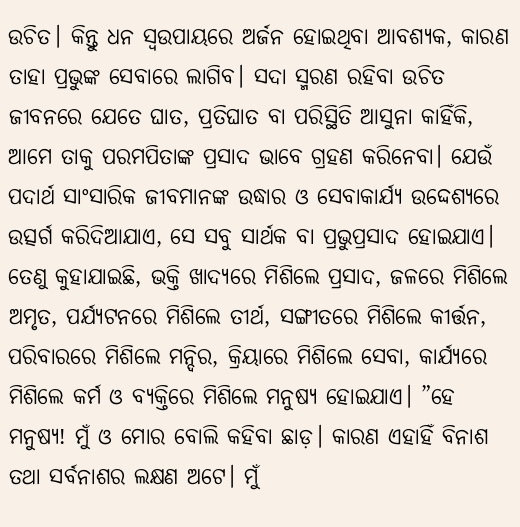ଉଚିତ। କିନ୍ତୁ ଧନ ସ୍ବଉପାୟରେ ଅର୍ଜନ ହୋଇଥିବା ଆବଶ୍ୟକ, କାରଣ ତାହା ପ୍ରଭୁଙ୍କ ସେବାରେ ଲାଗିବ। ସଦା ସ୍ମରଣ ରହିବା ଉଚିତ ଜୀବନରେ ଯେତେ ଘାତ, ପ୍ରତିଘାତ ବା ପରିସ୍ଥିତି ଆସୁନା କାହିଁକି, ଆମେ ତାକୁ ପରମପିତାଙ୍କ ପ୍ରସାଦ ଭାବେ ଗ୍ରହଣ କରିନେବା। ଯେଉଁ ପଦାର୍ଥ ସାଂସାରିକ ଜୀବମାନଙ୍କ ଉଦ୍ଧାର ଓ ସେବାକାର୍ଯ୍ୟ ଉଦ୍ଦେଶ୍ୟରେ ଉତ୍ସର୍ଗ କରିଦିଆଯାଏ, ସେ ସବୁ ସାର୍ଥକ ବା ପ୍ରଭୁପ୍ରସାଦ ହୋଇଯାଏ। ତେଣୁ କୁହାଯାଇଛି, ଭକ୍ତି ଖାଦ୍ୟରେ ମିଶିଲେ ପ୍ରସାଦ, ଜଳରେ ମିଶିଲେ ଅମୃତ, ପର୍ଯ୍ୟଟନରେ ମିଶିଲେ ତୀର୍ଥ, ସଙ୍ଗୀତରେ ମିଶିଲେ କୀର୍ତ୍ତନ, ପରିବାରରେ ମିଶିଲେ ମନ୍ଦିର, କ୍ରିୟାରେ ମିଶିଲେ ସେବା, କାର୍ଯ୍ୟରେ ମିଶିଲେ କର୍ମ ଓ ବ୍ୟକ୍ତିରେ ମିଶିଲେ ମନୁଷ୍ୟ ହୋଇଯାଏ। ”ହେ ମନୁଷ୍ୟ! ମୁଁ ଓ ମୋର ବୋଲି କହିବା ଛାଡ଼। କାରଣ ଏହାହିଁ ବିନାଶ ତଥା ସର୍ବନାଶର ଲକ୍ଷଣ ଅଟେ। ମୁଁ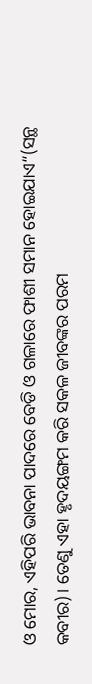ଓ ମୋର, ଏହିପରି ଭାବନା ପାଦରେ ବେଡି ଓ ଗଳାରେ ଫାଶୀ ସମାନ ହୋଇଯାଏ“(ସନ୍ଥ କବୀର)। ତେଣୁ ଏହା ହୃଦୟଙ୍ଗମ କରି ସକଳ ଜୀବଙ୍କର ପରମ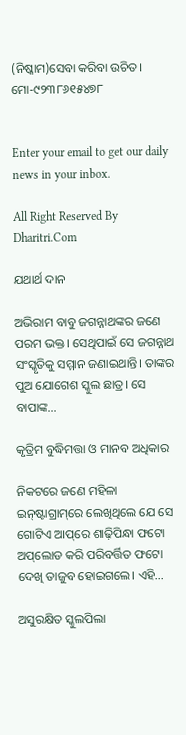(ନିଷ୍କାମ)ସେବା କରିବା ଉଚିତ।
ମୋ-୯୨୩୮୬୧୫୪୭୮


Enter your email to get our daily news in your inbox.

All Right Reserved By Dharitri.Com

ଯଥାର୍ଥ ଦାନ

ଅଭିରାମ ବାବୁ ଜଗନ୍ନାଥଙ୍କର ଜଣେ ପରମ ଭକ୍ତ। ସେଥିପାଇଁ ସେ ଜଗନ୍ନାଥ ସଂସ୍କୃତିକୁ ସମ୍ମାନ ଜଣାଇଥାନ୍ତି। ତାଙ୍କର ପୁଅ ଯୋଗେଶ ସ୍କୁଲ ଛାତ୍ର। ସେ ବାପାଙ୍କ...

କୃତ୍ରିମ ବୁଦ୍ଧିମତ୍ତା ଓ ମାନବ ଅଧିକାର

ନିକଟରେ ଜଣେ ମହିଳା ଇନ୍‌ଷ୍ଟାଗ୍ରାମ୍‌ରେ ଲେଖିଥିଲେ ଯେ ସେ ଗୋଟିଏ ଆପ୍‌ରେ ଶାଢ଼ିପିନ୍ଧା ଫଟୋ ଅପ୍‌ଲୋଡ କରି ପରିବର୍ତ୍ତିତ ଫଟୋ ଦେଖି ତାଜୁବ ହୋଇଗଲେ। ଏହି...

ଅସୁରକ୍ଷିତ ସ୍କୁଲପିଲା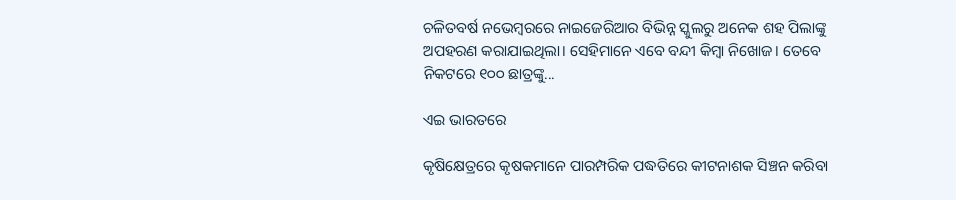ଚଳିତବର୍ଷ ନଭେମ୍ବରରେ ନାଇଜେରିଆର ବିଭିନ୍ନ ସ୍କୁଲରୁ ଅନେକ ଶହ ପିଲାଙ୍କୁ ଅପହରଣ କରାଯାଇଥିଲା। ସେହିମାନେ ଏବେ ବନ୍ଦୀ କିମ୍ବା ନିଖୋଜ। ତେବେ ନିକଟରେ ୧୦୦ ଛାତ୍ରଙ୍କୁ...

ଏଇ ଭାରତରେ

କୃଷିକ୍ଷେତ୍ରରେ କୃଷକମାନେ ପାରମ୍ପରିକ ପଦ୍ଧତିରେ କୀଟନାଶକ ସିଞ୍ଚନ କରିବା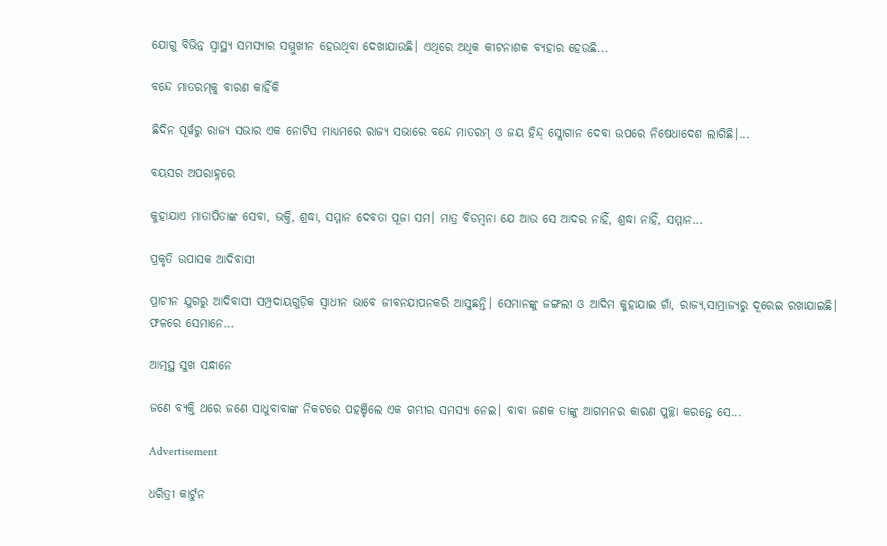ଯୋଗୁ ବିଭିନ୍ନ ସ୍ୱାସ୍ଥ୍ୟ ସମସ୍ୟାର ସମ୍ମୁଖୀନ ହେଉଥିବା ଦେଖାଯାଉଛି। ଏଥିରେ ଅଧିକ କୀଟନାଶକ ବ୍ୟହାର ହେଉଛି...

ବନ୍ଦେ ମାତରମ୍‌କୁ ବାରଣ କାହିଁକି

ଛିଦିନ ପୂର୍ୱରୁ ରାଜ୍ୟ ସଭାର ଏକ ନୋଟିସ ମାଧ୍ୟମରେ ରାଜ୍ୟ ସଭାରେ ବନ୍ଦେ ମାତରମ୍‌ ଓ ଜୟ ହିନ୍ଦ୍‌ ସ୍ଲୋଗାନ ଦେବା ଉପରେ ନିଷେଧାଦେଶ ଲାଗିଛି।...

ବୟସର ଅପରାହ୍ନରେ

କୁହାଯାଏ ମାତାପିତାଙ୍କ ସେବା, ଭକ୍ତି, ଶ୍ରଦ୍ଧା, ସମ୍ମାନ ଦେବତା ପୂଜା ସମ। ମାତ୍ର ବିଡମ୍ୱନା ଯେ ଆଉ ସେ ଆଦର ନାହିଁ, ଶ୍ରଦ୍ଧା ନାହିଁ, ସମ୍ମାନ...

ପ୍ରକୃତି ଉପାସକ ଆଦିବାସୀ

ପ୍ରାଚୀନ ଯୁଗରୁ ଆଦିବାସୀ ସମ୍ପ୍ରଦାୟଗୁଡ଼ିକ ସ୍ୱାଧୀନ ଭାବେ ଜୀବନଯାପନକରି ଆସୁଛନ୍ତି। ସେମାନଙ୍କୁ ଜଙ୍ଗଲୀ ଓ ଆଦିମ କୁହାଯାଇ ଗାଁ, ରାଜ୍ୟ,ସାମ୍ରାଜ୍ୟରୁ ଦୂରେଇ ରଖାଯାଇଛି। ଫଳରେ ସେମାନେ...

ଆତ୍ମସ୍ଥ ସୁଖ ସନ୍ଧାନେ

ଜଣେ ବ୍ୟକ୍ତି ଥରେ ଜଣେ ସାଧୁବାବାଙ୍କ ନିକଟରେ ପହଞ୍ଚିଲେ ଏକ ଗମ୍ଭୀର ସମସ୍ୟା ନେଇ। ବାବା ଜଣକ ତାଙ୍କୁ ଆଗମନର କାରଣ ପୁଚ୍ଛା କରନ୍ତେ ସେ...

Advertisement

ଧରିତ୍ରୀ କାର୍ଟୁନ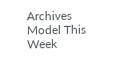Archives
Model This Week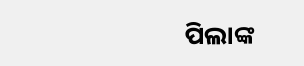ପିଲାଙ୍କ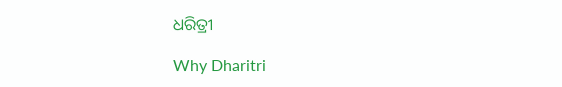ଧରିତ୍ରୀ

Why Dharitri